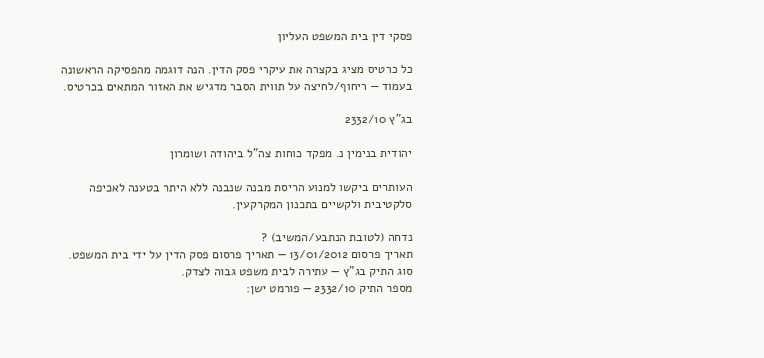פסקי דין בית המשפט העליון

כל כרטיס מציג בקצרה את עיקרי פסק הדין. הנה דוגמה מהפסיקה הראשונה בעמוד — ריחוף/לחיצה על תווית הסבר מדגיש את האזור המתאים בכרטיס.

בג"ץ 2332/10

יהודית בנימין נ. מפקד כוחות צה"ל ביהודה ושומרון

העותרים ביקשו למנוע הריסת מבנה שנבנה ללא היתר בטענה לאכיפה סלקטיבית ולקשיים בתכנון המקרקעין.

נדחה (לטובת הנתבע/המשיב) ?
תאריך פרסום 13/01/2012 — תאריך פרסום פסק הדין על ידי בית המשפט.
סוג התיק בג"ץ — עתירה לבית משפט גבוה לצדק.
מספר התיק 2332/10 — פורמט ישן: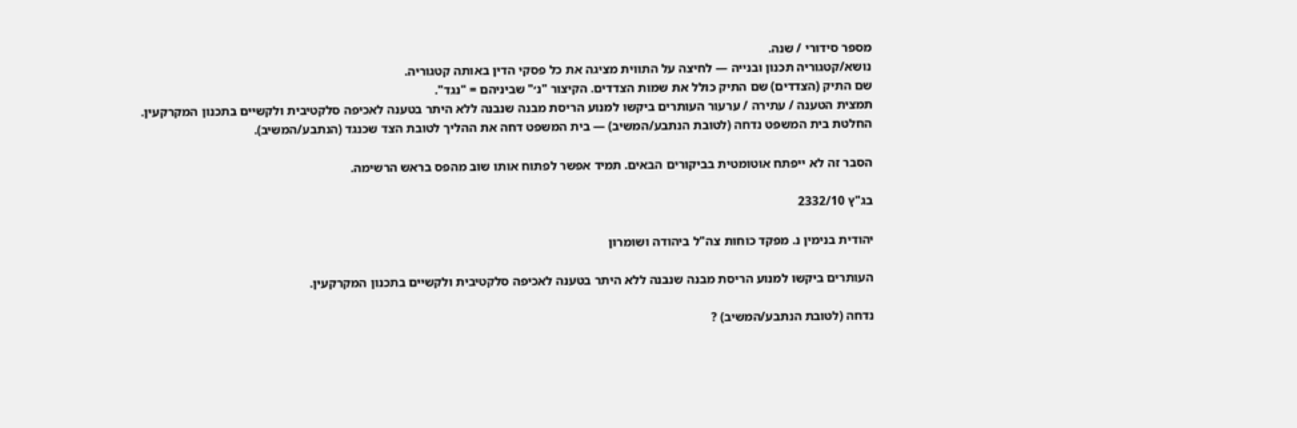מספר סידורי / שנה.
נושא/קטגוריה תכנון ובנייה — לחיצה על התווית מציגה את כל פסקי הדין באותה קטגוריה.
שם התיק (הצדדים) שם התיק כולל את שמות הצדדים. הקיצור "נ׳" שביניהם = "נגד".
תמצית הטענה / עתירה / ערעור העותרים ביקשו למנוע הריסת מבנה שנבנה ללא היתר בטענה לאכיפה סלקטיבית ולקשיים בתכנון המקרקעין.
החלטת בית המשפט נדחה (לטובת הנתבע/המשיב) — בית המשפט דחה את ההליך לטובת הצד שכנגד (הנתבע/המשיב).

הסבר זה לא ייפתח אוטומטית בביקורים הבאים. תמיד אפשר לפתוח אותו שוב מהפס בראש הרשימה.

בג"ץ 2332/10

יהודית בנימין נ. מפקד כוחות צה"ל ביהודה ושומרון

העותרים ביקשו למנוע הריסת מבנה שנבנה ללא היתר בטענה לאכיפה סלקטיבית ולקשיים בתכנון המקרקעין.

נדחה (לטובת הנתבע/המשיב) ?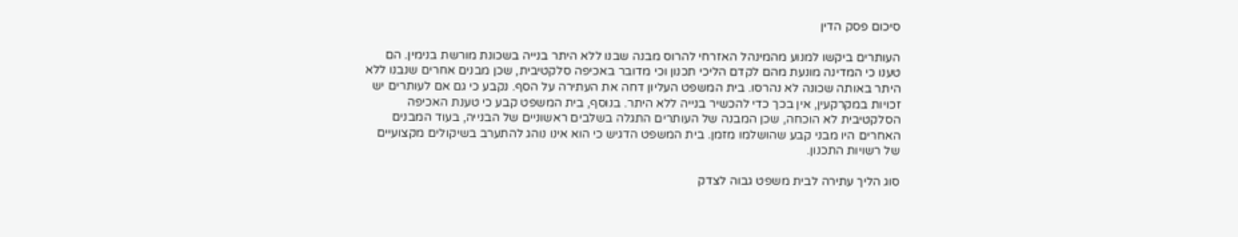סיכום פסק הדין

העותרים ביקשו למנוע מהמינהל האזרחי להרוס מבנה שבנו ללא היתר בנייה בשכונת מורשת בנימין. הם טענו כי המדינה מונעת מהם לקדם הליכי תכנון וכי מדובר באכיפה סלקטיבית, שכן מבנים אחרים שנבנו ללא היתר באותה שכונה לא נהרסו. בית המשפט העליון דחה את העתירה על הסף. נקבע כי גם אם לעותרים יש זכויות במקרקעין, אין בכך כדי להכשיר בנייה ללא היתר. בנוסף, בית המשפט קבע כי טענת האכיפה הסלקטיבית לא הוכחה, שכן המבנה של העותרים התגלה בשלבים ראשוניים של הבנייה, בעוד המבנים האחרים היו מבני קבע שהושלמו מזמן. בית המשפט הדגיש כי הוא אינו נוהג להתערב בשיקולים מקצועיים של רשויות התכנון.

סוג הליך עתירה לבית משפט גבוה לצדק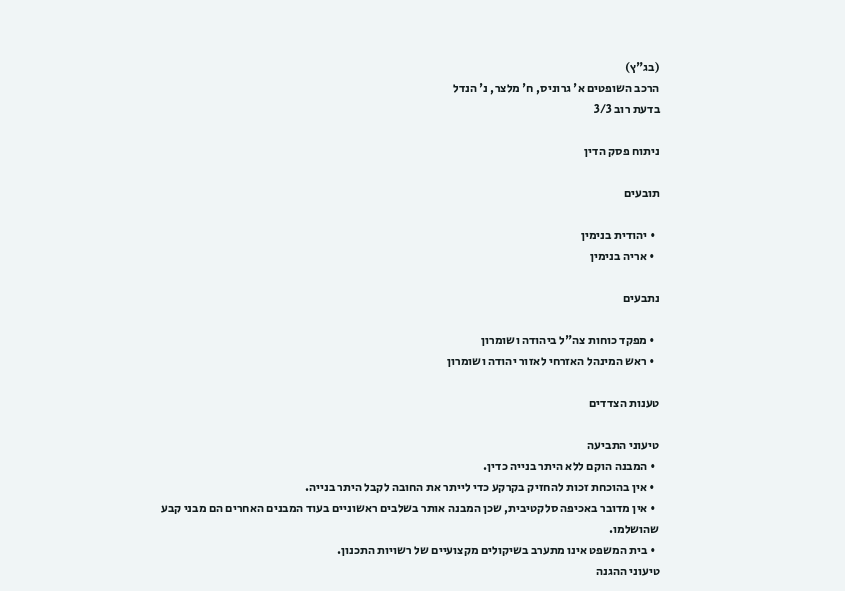(בג"ץ)
הרכב השופטים א' גרוניס, ח' מלצר, נ' הנדל
בדעת רוב 3/3

ניתוח פסק הדין

תובעים

  • יהודית בנימין
  • אריה בנימין

נתבעים

  • מפקד כוחות צה"ל ביהודה ושומרון
  • ראש המינהל האזרחי לאזור יהודה ושומרון

טענות הצדדים

טיעוני התביעה
  • המבנה הוקם ללא היתר בנייה כדין.
  • אין בהוכחת זכות להחזיק בקרקע כדי לייתר את החובה לקבל היתר בנייה.
  • אין מדובר באכיפה סלקטיבית, שכן המבנה אותר בשלבים ראשוניים בעוד המבנים האחרים הם מבני קבע שהושלמו.
  • בית המשפט אינו מתערב בשיקולים מקצועיים של רשויות התכנון.
טיעוני ההגנה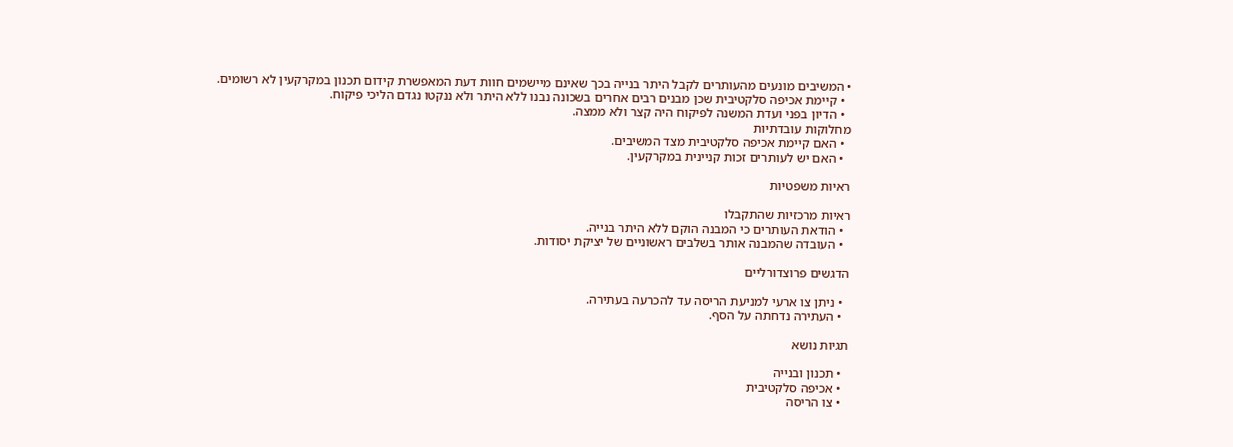• המשיבים מונעים מהעותרים לקבל היתר בנייה בכך שאינם מיישמים חוות דעת המאפשרת קידום תכנון במקרקעין לא רשומים.
  • קיימת אכיפה סלקטיבית שכן מבנים רבים אחרים בשכונה נבנו ללא היתר ולא ננקטו נגדם הליכי פיקוח.
  • הדיון בפני ועדת המשנה לפיקוח היה קצר ולא ממצה.
מחלוקות עובדתיות
  • האם קיימת אכיפה סלקטיבית מצד המשיבים.
  • האם יש לעותרים זכות קניינית במקרקעין.

ראיות משפטיות

ראיות מרכזיות שהתקבלו
  • הודאת העותרים כי המבנה הוקם ללא היתר בנייה.
  • העובדה שהמבנה אותר בשלבים ראשוניים של יציקת יסודות.

הדגשים פרוצדורליים

  • ניתן צו ארעי למניעת הריסה עד להכרעה בעתירה.
  • העתירה נדחתה על הסף.

תגיות נושא

  • תכנון ובנייה
  • אכיפה סלקטיבית
  • צו הריסה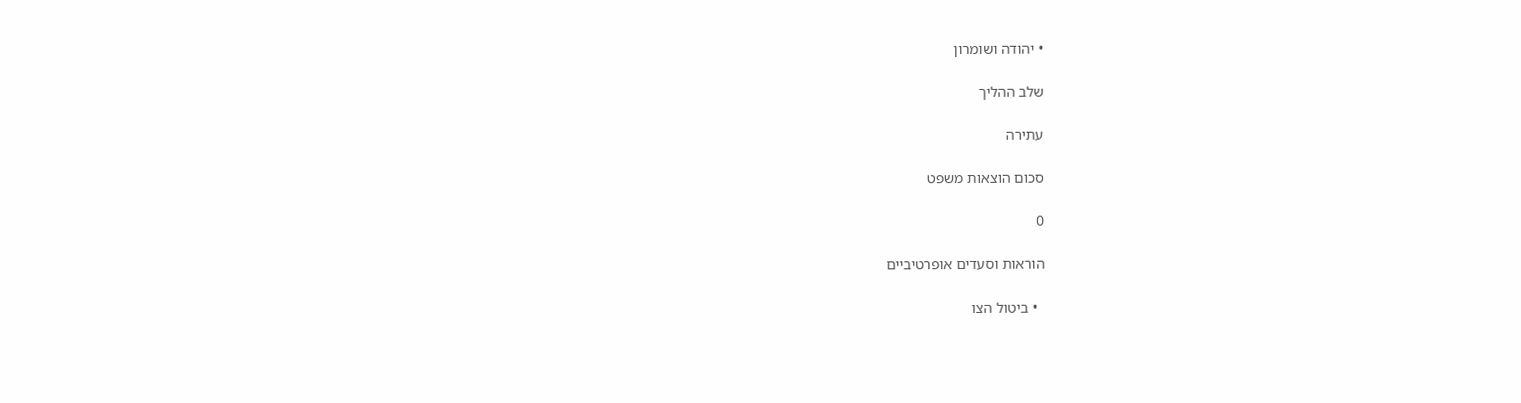• יהודה ושומרון

שלב ההליך

עתירה

סכום הוצאות משפט

0

הוראות וסעדים אופרטיביים

  • ביטול הצו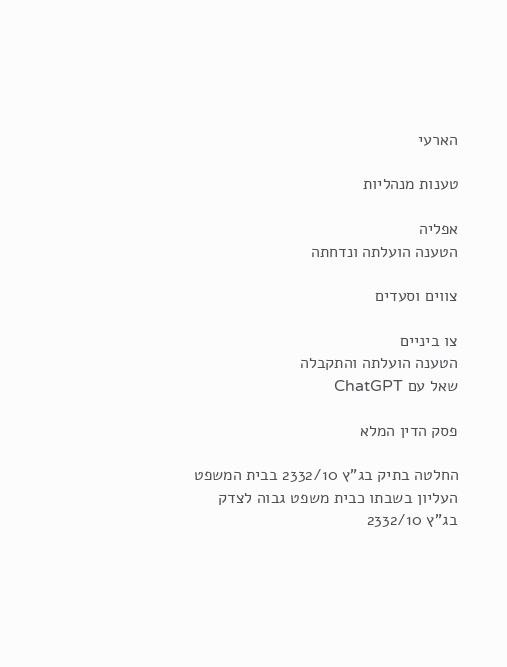הארעי

טענות מנהליות

אפליה
הטענה הועלתה ונדחתה

צווים וסעדים

צו ביניים
הטענה הועלתה והתקבלה
שאל עם ChatGPT

פסק הדין המלא

החלטה בתיק בג"ץ 2332/10 בבית המשפט העליון בשבתו כבית משפט גבוה לצדק בג"ץ 2332/10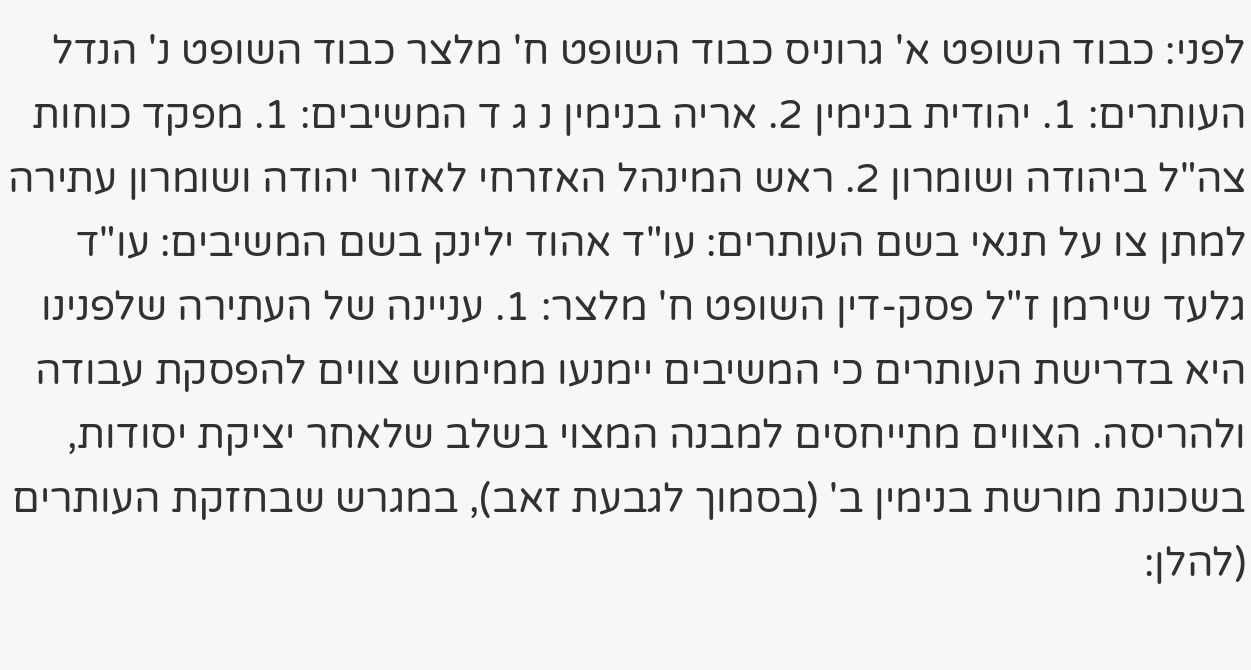לפני: כבוד השופט א' גרוניס כבוד השופט ח' מלצר כבוד השופט נ' הנדל העותרים: 1. יהודית בנימין 2. אריה בנימין נ ג ד המשיבים: 1. מפקד כוחות צה"ל ביהודה ושומרון 2. ראש המינהל האזרחי לאזור יהודה ושומרון עתירה למתן צו על תנאי בשם העותרים: עו"ד אהוד ילינק בשם המשיבים: עו"ד גלעד שירמן ז"ל פסק-דין השופט ח' מלצר: 1. עניינה של העתירה שלפנינו היא בדרישת העותרים כי המשיבים יימנעו ממימוש צווים להפסקת עבודה ולהריסה. הצווים מתייחסים למבנה המצוי בשלב שלאחר יציקת יסודות, בשכונת מורשת בנימין ב' (בסמוך לגבעת זאב), במגרש שבחזקת העותרים (להלן: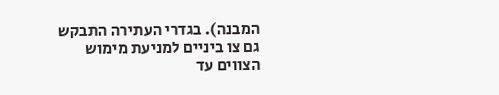המבנה). בגדרי העתירה התבקש גם צו ביניים למניעת מימוש הצווים עד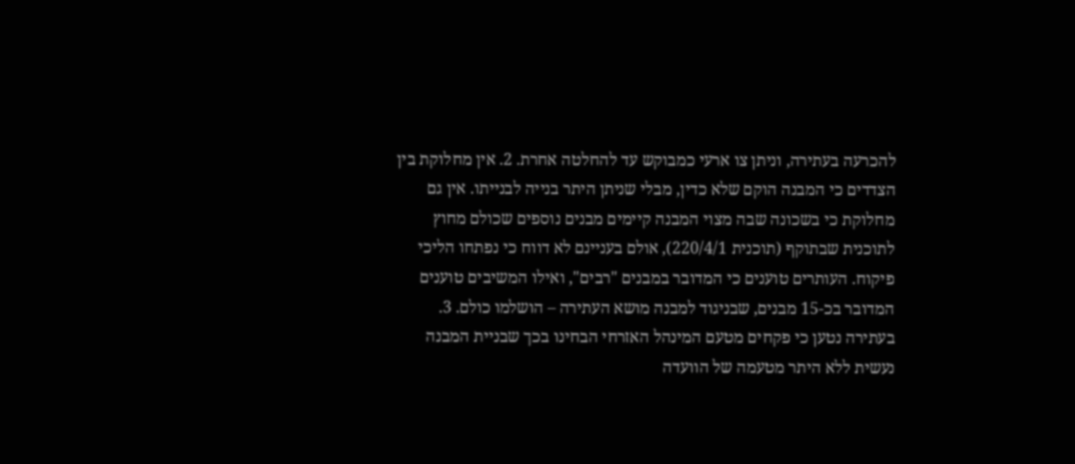להכרעה בעתירה, וניתן צו ארעי כמבוקש עד להחלטה אחרת. 2. אין מחלוקת בין הצדדים כי המבנה הוקם שלא כדין, מבלי שניתן היתר בנייה לבנייתו. אין גם מחלוקת כי בשכונה שבה מצוי המבנה קיימים מבנים נוספים שכולם מחוץ לתוכנית שבתוקף (תוכנית 220/4/1), אולם בעניינם לא דווח כי נפתחו הליכי פיקוח. העותרים טוענים כי המדובר במבנים "רבים", ואילו המשיבים טוענים המדובר בכ-15 מבנים, שבניגוד למבנה מושא העתירה – הושלמו כולם. 3. בעתירה נטען כי פקחים מטעם המינהל האזרחי הבחינו בכך שבניית המבנה נעשית ללא היתר מטעמה של הוועדה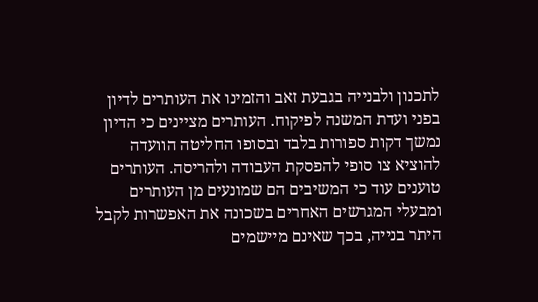לתכנון ולבנייה בגבעת זאב והזמינו את העותרים לדיון בפני ועדת המשנה לפיקוח. העותרים מציינים כי הדיון נמשך דקות ספורות בלבד ובסופו החליטה הוועדה להוציא צו סופי להפסקת העבודה ולהריסה. העותרים טוענים עוד כי המשיבים הם שמונעים מן העותרים ומבעלי המגרשים האחרים בשכונה את האפשרות לקבל היתר בנייה, בכך שאינם מיישמים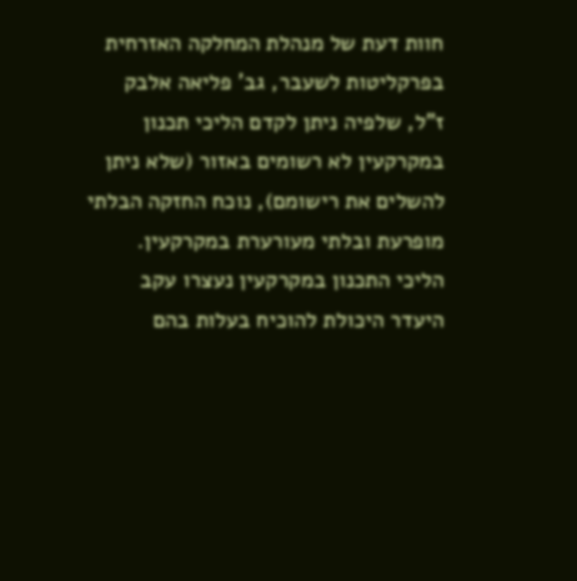חוות דעת של מנהלת המחלקה האזרחית בפרקליטות לשעבר, גב' פליאה אלבק ז"ל, שלפיה ניתן לקדם הליכי תכנון במקרקעין לא רשומים באזור (שלא ניתן להשלים את רישומם), נוכח החזקה הבלתי מופרעת ובלתי מעורערת במקרקעין. הליכי התכנון במקרקעין נעצרו עקב היעדר היכולת להוכיח בעלות בהם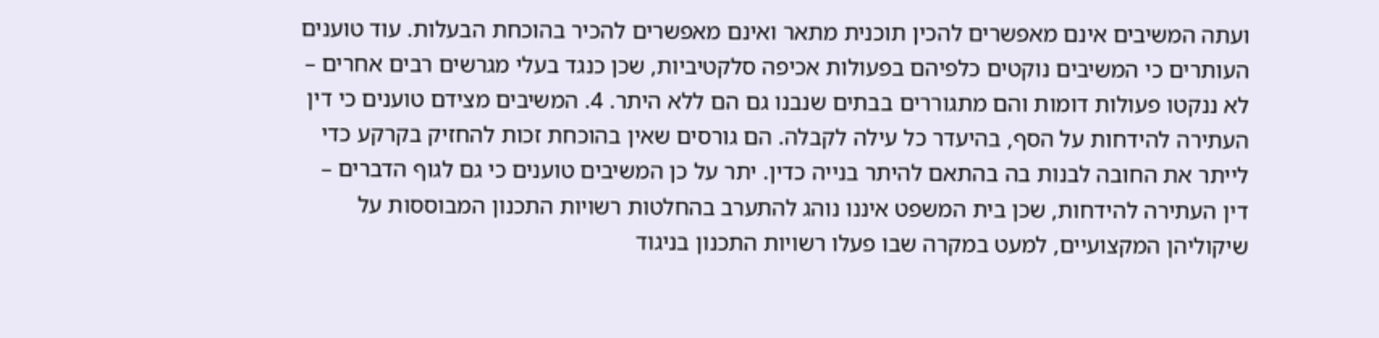ועתה המשיבים אינם מאפשרים להכין תוכנית מתאר ואינם מאפשרים להכיר בהוכחת הבעלות. עוד טוענים העותרים כי המשיבים נוקטים כלפיהם בפעולות אכיפה סלקטיביות, שכן כנגד בעלי מגרשים רבים אחרים – לא ננקטו פעולות דומות והם מתגוררים בבתים שנבנו גם הם ללא היתר. 4. המשיבים מצידם טוענים כי דין העתירה להידחות על הסף, בהיעדר כל עילה לקבלה. הם גורסים שאין בהוכחת זכות להחזיק בקרקע כדי לייתר את החובה לבנות בה בהתאם להיתר בנייה כדין. יתר על כן המשיבים טוענים כי גם לגוף הדברים – דין העתירה להידחות, שכן בית המשפט איננו נוהג להתערב בהחלטות רשויות התכנון המבוססות על שיקוליהן המקצועיים, למעט במקרה שבו פעלו רשויות התכנון בניגוד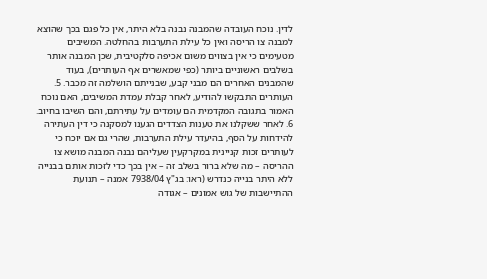לדין. נוכח העובדה שהמבנה נבנה בלא היתר, אין כל פגם בכך שהוצא למבנה צו הריסה ואין כל עילת התערבות בהחלטה. המשיבים מטעימים כי אין בצווים משום אכיפה סלקטיבית, שכן המבנה אותר בשלבים ראשוניים ביותר (כפי שמאשרים אף העותרים), בעוד שהמבנים האחרים הם מבני קבע, שבנייתם הושלמה זה מכבר. 5. העותרים התבקשו להודיע, לאחר קבלת עמדת המשיבים, האם נוכח האמור בתגובה המקדמית הם עומדים על עתירתם, והם השיבו בחיוב. 6. לאחר ששקלנו את טענות הצדדים הגענו למסקנה כי דין העתירה להידחות על הסף, בהיעדר עילת התערבות, שהרי גם אם יוכח כי לעותרים זכות קניינית במקרקעין שעליהם נבנה המבנה מושא צו ההריסה – מה שלא ברור בשלב זה – אין בכך כדי לזכות אותם בבנייה ללא היתר בנייה כנדרש (ראו: בג"ץ 7938/04 אמנה – תנועת ההתיישבות של גוש אמונים – אגודה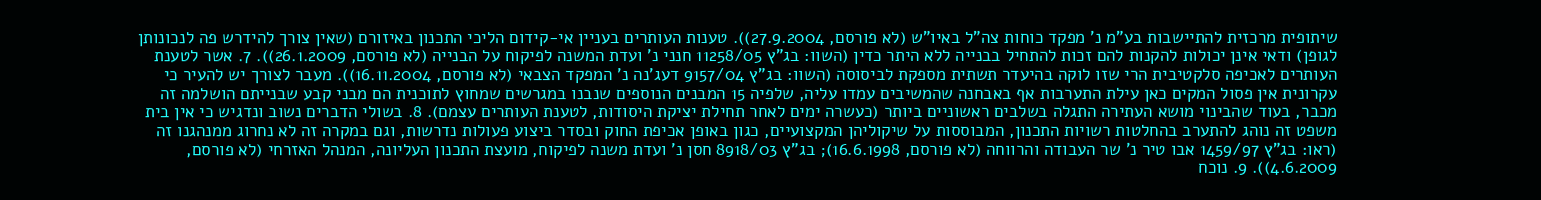שיתופית מרכזית להתיישבות בע"מ נ' מפקד כוחות צה"ל באיו"ש (לא פורסם, 27.9.2004)). טענות העותרים בעניין אי-קידום הליכי התכנון באיזורם (שאין צורך להידרש פה לנכונותן לגופן) ודאי אינן יכולות להקנות להם זכות להתחיל בבנייה ללא היתר כדין (השוו: בג"ץ 11258/05 חנני נ' ועדת המשנה לפיקוח על הבנייה (לא פורסם, 26.1.2009)). 7. אשר לטענת העותרים לאכיפה סלקטיבית הרי שזו לוקה בהיעדר תשתית מספקת לביסוסה (השוו: בג"ץ 9157/04 דעג'נה נ' המפקד הצבאי (לא פורסם, 16.11.2004)). מעבר לצורך יש להעיר כי עקרונית אין פסול המקים כאן עילת התערבות אף באבחנה שהמשיבים עמדו עליה, שלפיה 15 המבנים הנוספים שנבנו במגרשים שמחוץ לתוכנית הם מבני קבע שבנייתם הושלמה זה מכבר, בעוד שהבינוי מושא העתירה התגלה בשלבים ראשוניים ביותר (כעשרה ימים לאחר תחילת יציקת היסודות, לטענת העותרים עצמם). 8. בשולי הדברים נשוב ונדגיש כי אין בית משפט זה נוהג להתערב בהחלטות רשויות התכנון, המבוססות על שיקוליהן המקצועיים, כגון באופן אכיפת החוק ובסדר ביצוע פעולות נדרשות, וגם במקרה זה לא נחרוג ממנהגנו זה (ראו: בג"ץ 1459/97 אבו טיר נ' שר העבודה והרווחה (לא פורסם, 16.6.1998); בג"ץ 8918/03 חסן נ' ועדת משנה לפיקוח, מועצת התכנון העליונה, המנהל האזרחי (לא פורסם, 4.6.2009)). 9. נוכח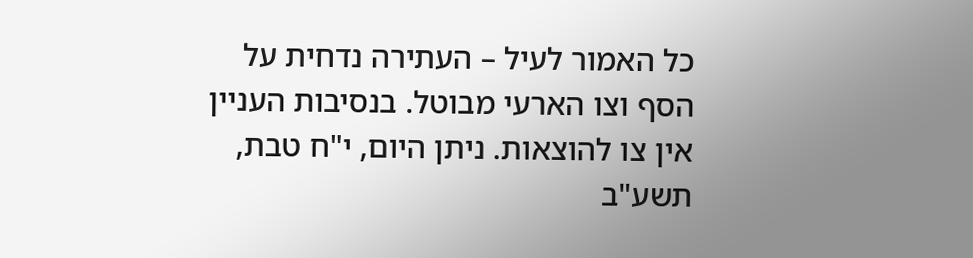כל האמור לעיל – העתירה נדחית על הסף וצו הארעי מבוטל. בנסיבות העניין אין צו להוצאות. ניתן היום, י"ח טבת, תשע"ב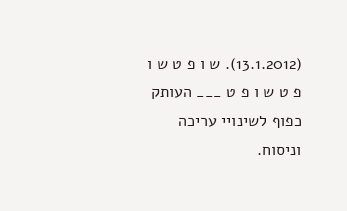(13.1.2012). ש ו פ ט ש ו פ ט ש ו פ ט ___ העותק כפוף לשינויי עריכה וניסוח.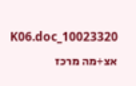10023320_K06.doc אצ+מה מרכז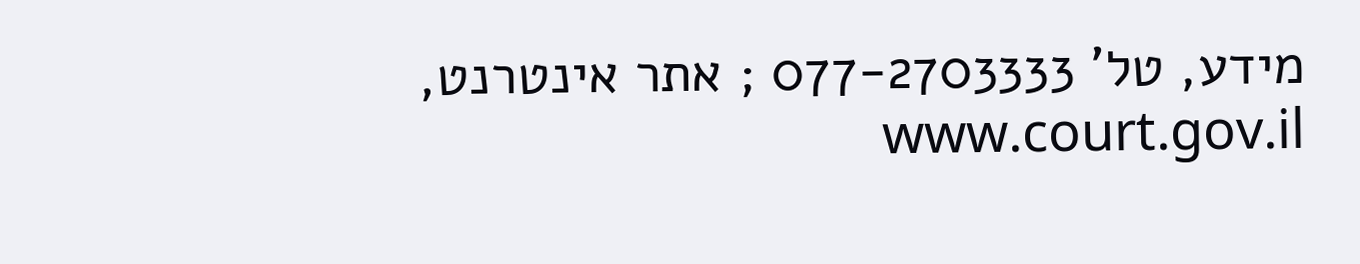מידע, טל' 077-2703333 ; אתר אינטרנט, www.court.gov.il